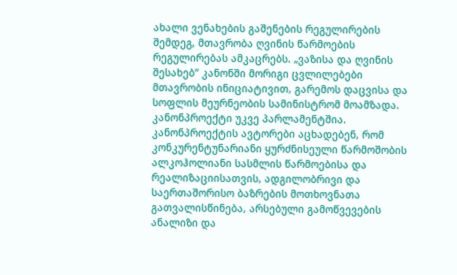ახალი ვენახების გაშენების რეგულირების შემდეგ, მთავრობა ღვინის წარმოების რეგულირებას ამკაცრებს. „ვაზისა და ღვინის შესახებ“ კანონში მორიგი ცვლილებები მთავრობის ინიციატივით, გარემოს დაცვისა და სოფლის მეურნეობის სამინისტრომ მოამზადა. კანონპროექტი უკვე პარლამენტშია.
კანონპროექტის ავტორები აცხადებენ, რომ კონკურენტუნარიანი ყურძნისეული წარმოშობის ალკოჰოლიანი სასმლის წარმოებისა და რეალიზაციისათვის, ადგილობრივი და საერთაშორისო ბაზრების მოთხოვნათა გათვალისწინება, არსებული გამოწვევების ანალიზი და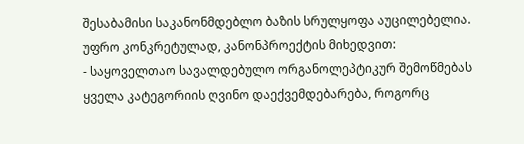შესაბამისი საკანონმდებლო ბაზის სრულყოფა აუცილებელია.
უფრო კონკრეტულად, კანონპროექტის მიხედვით:
- საყოველთაო სავალდებულო ორგანოლეპტიკურ შემოწმებას ყველა კატეგორიის ღვინო დაექვემდებარება, როგორც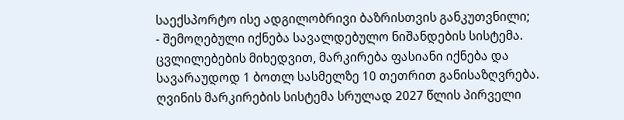საექსპორტო ისე ადგილობრივი ბაზრისთვის განკუთვნილი;
- შემოღებული იქნება სავალდებულო ნიშანდების სისტემა. ცვლილებების მიხედვით, მარკირება ფასიანი იქნება და სავარაუდოდ 1 ბოთლ სასმელზე 10 თეთრით განისაზღვრება. ღვინის მარკირების სისტემა სრულად 2027 წლის პირველი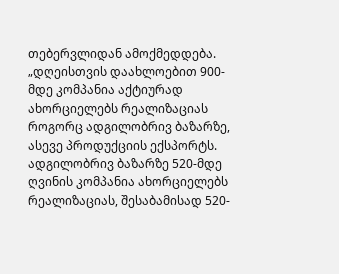თებერვლიდან ამოქმედდება.
„დღეისთვის დაახლოებით 900-მდე კომპანია აქტიურად ახორციელებს რეალიზაციას როგორც ადგილობრივ ბაზარზე, ასევე პროდუქციის ექსპორტს. ადგილობრივ ბაზარზე 520-მდე ღვინის კომპანია ახორციელებს რეალიზაციას, შესაბამისად 520-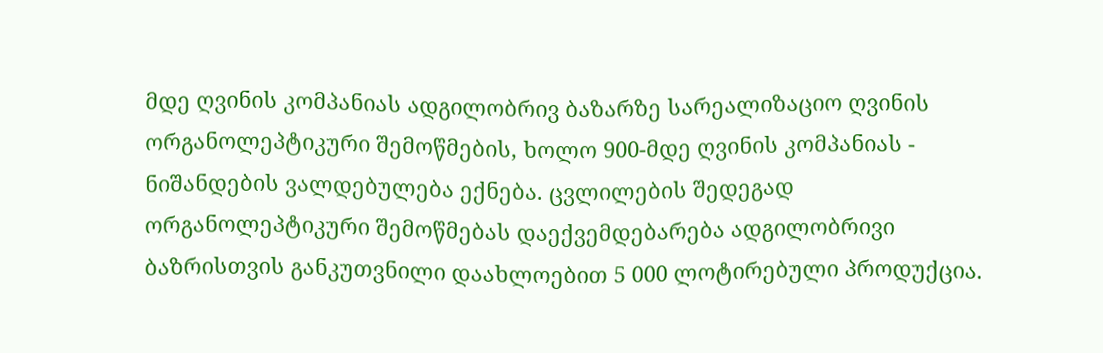მდე ღვინის კომპანიას ადგილობრივ ბაზარზე სარეალიზაციო ღვინის ორგანოლეპტიკური შემოწმების, ხოლო 900-მდე ღვინის კომპანიას - ნიშანდების ვალდებულება ექნება. ცვლილების შედეგად ორგანოლეპტიკური შემოწმებას დაექვემდებარება ადგილობრივი ბაზრისთვის განკუთვნილი დაახლოებით 5 000 ლოტირებული პროდუქცია.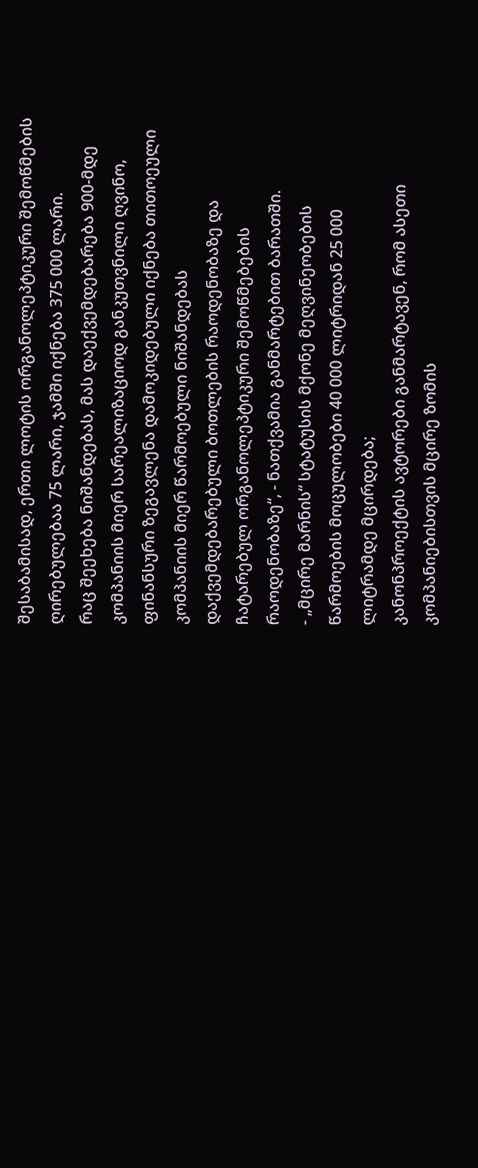შესაბამისად, ერთი ლოტის ორგანოლეპტიკური შემოწმების ღირებულებაა 75 ლარი, ჯამში იქნება 375 000 ლარი.
რაც შეეხება ნიშანდებას, მას დაექვემდებარება 900-მდე კომპანიის მიერ სარეალიზაციოდ განკუთვნილი ღვინო, ფინანსური ზეგავლენა დამოკიდებული იქნება თითოეული კომპანიის მიერ წარმოებული ნიშანდებას დაქვემდებარებული ბოთლების რაოდენობაზე და ჩატარებულ ორგანოლეპტიკური შემოწმებების რაოდენობაზე“, - ნათქვამია განმარტებით ბარათში.
- „მცირე მარნის“ სტატუსის მქონე მეღვინეობების წარმოების მოცულობები 40 000 ლიტრიდან 25 000 ლიტრამდე მცირდება;
კანონპროექტის ავტორები განმარტავენ, რომ ასეთი კომპანიებისთვის მცირე ზომის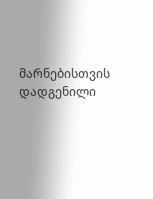მარნებისთვის დადგენილი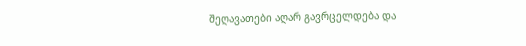შეღავათები აღარ გავრცელდება და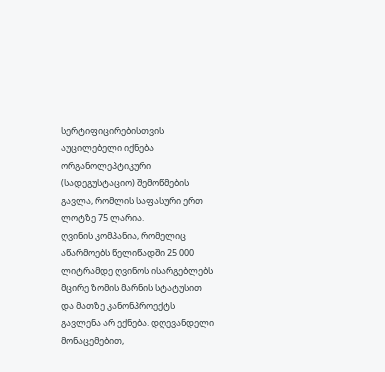სერტიფიცირებისთვის აუცილებელი იქნება ორგანოლეპტიკური (სადეგუსტაციო) შემოწმების გავლა, რომლის საფასური ერთ ლოტზე 75 ლარია.
ღვინის კომპანია, რომელიც აწარმოებს წელიწადში 25 000 ლიტრამდე ღვინოს ისარგებლებს მცირე ზომის მარნის სტატუსით და მათზე კანონპროექტს გავლენა არ ექნება. დღევანდელი მონაცემებით,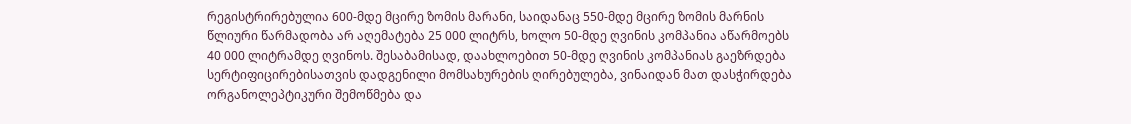რეგისტრირებულია 600-მდე მცირე ზომის მარანი, საიდანაც 550-მდე მცირე ზომის მარნის წლიური წარმადობა არ აღემატება 25 000 ლიტრს, ხოლო 50-მდე ღვინის კომპანია აწარმოებს 40 000 ლიტრამდე ღვინოს. შესაბამისად, დაახლოებით 50-მდე ღვინის კომპანიას გაეზრდება სერტიფიცირებისათვის დადგენილი მომსახურების ღირებულება, ვინაიდან მათ დასჭირდება ორგანოლეპტიკური შემოწმება და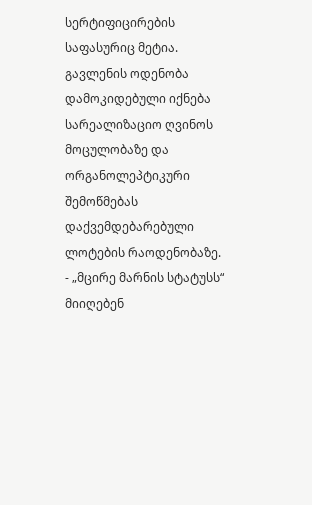სერტიფიცირების საფასურიც მეტია. გავლენის ოდენობა დამოკიდებული იქნება სარეალიზაციო ღვინოს მოცულობაზე და ორგანოლეპტიკური შემოწმებას დაქვემდებარებული ლოტების რაოდენობაზე.
- „მცირე მარნის სტატუსს“ მიიღებენ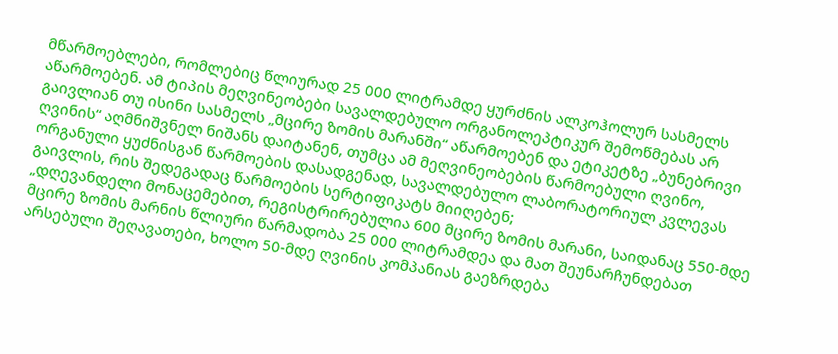მწარმოებლები, რომლებიც წლიურად 25 000 ლიტრამდე ყურძნის ალკოჰოლურ სასმელს აწარმოებენ. ამ ტიპის მეღვინეობები სავალდებულო ორგანოლეპტიკურ შემოწმებას არ გაივლიან თუ ისინი სასმელს „მცირე ზომის მარანში“ აწარმოებენ და ეტიკეტზე „ბუნებრივი ღვინის“ აღმნიშვნელ ნიშანს დაიტანენ, თუმცა ამ მეღვინეობების წარმოებული ღვინო, ორგანული ყუძნისგან წარმოების დასადგენად, სავალდებულო ლაბორატორიულ კვლევას გაივლის, რის შედეგადაც წარმოების სერტიფიკატს მიიღებენ;
„დღევანდელი მონაცემებით, რეგისტრირებულია 600 მცირე ზომის მარანი, საიდანაც 550-მდე მცირე ზომის მარნის წლიური წარმადობა 25 000 ლიტრამდეა და მათ შეუნარჩუნდებათ არსებული შეღავათები, ხოლო 50-მდე ღვინის კომპანიას გაეზრდება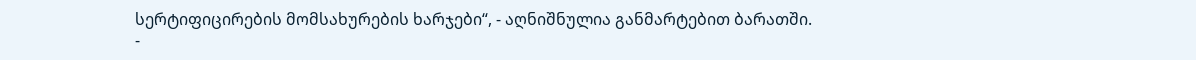სერტიფიცირების მომსახურების ხარჯები“, - აღნიშნულია განმარტებით ბარათში.
-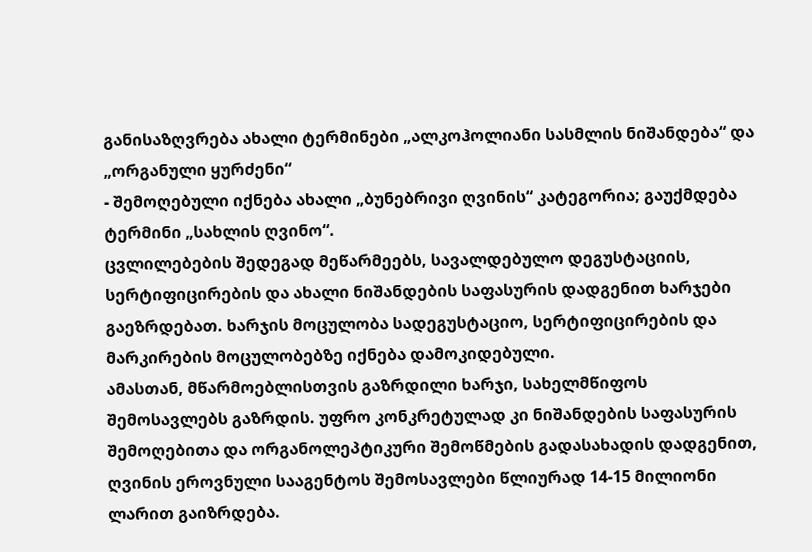განისაზღვრება ახალი ტერმინები „ალკოჰოლიანი სასმლის ნიშანდება“ და „ორგანული ყურძენი“
- შემოღებული იქნება ახალი „ბუნებრივი ღვინის“ კატეგორია; გაუქმდება ტერმინი „სახლის ღვინო“.
ცვლილებების შედეგად მეწარმეებს, სავალდებულო დეგუსტაციის, სერტიფიცირების და ახალი ნიშანდების საფასურის დადგენით ხარჯები გაეზრდებათ. ხარჯის მოცულობა სადეგუსტაციო, სერტიფიცირების და მარკირების მოცულობებზე იქნება დამოკიდებული.
ამასთან, მწარმოებლისთვის გაზრდილი ხარჯი, სახელმწიფოს შემოსავლებს გაზრდის. უფრო კონკრეტულად კი ნიშანდების საფასურის შემოღებითა და ორგანოლეპტიკური შემოწმების გადასახადის დადგენით, ღვინის ეროვნული სააგენტოს შემოსავლები წლიურად 14-15 მილიონი ლარით გაიზრდება.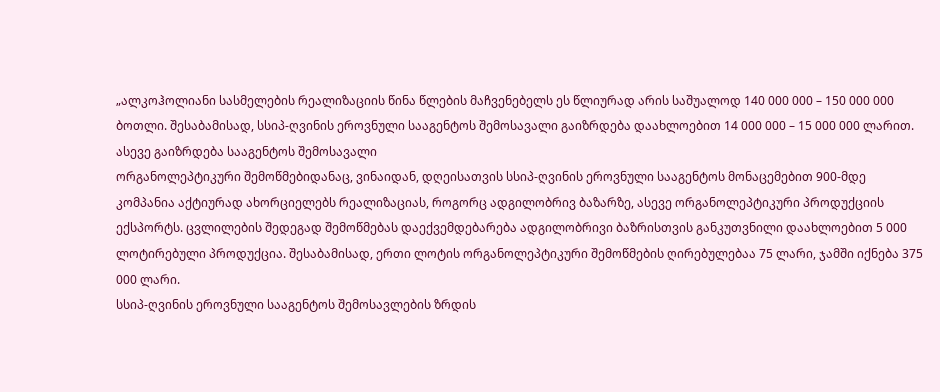„ალკოჰოლიანი სასმელების რეალიზაციის წინა წლების მაჩვენებელს ეს წლიურად არის საშუალოდ 140 000 000 – 150 000 000 ბოთლი. შესაბამისად, სსიპ-ღვინის ეროვნული სააგენტოს შემოსავალი გაიზრდება დაახლოებით 14 000 000 – 15 000 000 ლარით. ასევე გაიზრდება სააგენტოს შემოსავალი
ორგანოლეპტიკური შემოწმებიდანაც, ვინაიდან, დღეისათვის სსიპ-ღვინის ეროვნული სააგენტოს მონაცემებით 900-მდე კომპანია აქტიურად ახორციელებს რეალიზაციას, როგორც ადგილობრივ ბაზარზე, ასევე ორგანოლეპტიკური პროდუქციის ექსპორტს. ცვლილების შედეგად შემოწმებას დაექვემდებარება ადგილობრივი ბაზრისთვის განკუთვნილი დაახლოებით 5 000 ლოტირებული პროდუქცია. შესაბამისად, ერთი ლოტის ორგანოლეპტიკური შემოწმების ღირებულებაა 75 ლარი, ჯამში იქნება 375 000 ლარი.
სსიპ-ღვინის ეროვნული სააგენტოს შემოსავლების ზრდის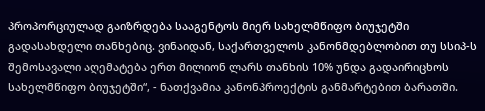პროპორციულად გაიზრდება სააგენტოს მიერ სახელმწიფო ბიუჯეტში გადასახდელი თანხებიც. ვინაიდან, საქართველოს კანონმდებლობით თუ სსიპ-ს შემოსავალი აღემატება ერთ მილიონ ლარს თანხის 10% უნდა გადაირიცხოს სახელმწიფო ბიუჯეტში“, - ნათქვამია კანონპროექტის განმარტებით ბარათში.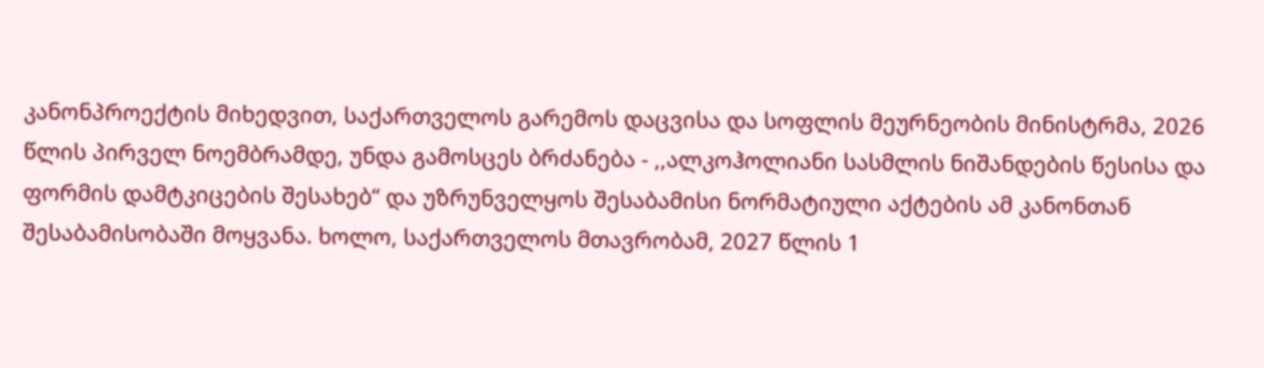კანონპროექტის მიხედვით, საქართველოს გარემოს დაცვისა და სოფლის მეურნეობის მინისტრმა, 2026 წლის პირველ ნოემბრამდე, უნდა გამოსცეს ბრძანება - ,,ალკოჰოლიანი სასმლის ნიშანდების წესისა და ფორმის დამტკიცების შესახებ“ და უზრუნველყოს შესაბამისი ნორმატიული აქტების ამ კანონთან შესაბამისობაში მოყვანა. ხოლო, საქართველოს მთავრობამ, 2027 წლის 1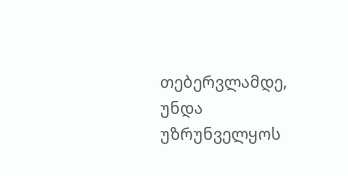თებერვლამდე, უნდა უზრუნველყოს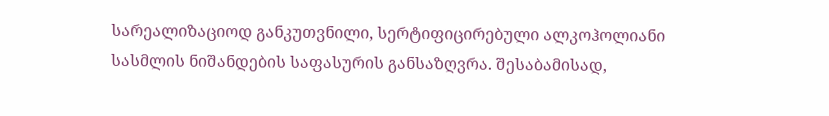სარეალიზაციოდ განკუთვნილი, სერტიფიცირებული ალკოჰოლიანი სასმლის ნიშანდების საფასურის განსაზღვრა. შესაბამისად,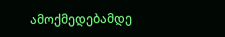ამოქმედებამდე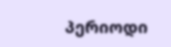პერიოდი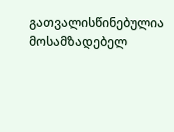გათვალისწინებულია მოსამზადებელ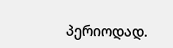პერიოდად.